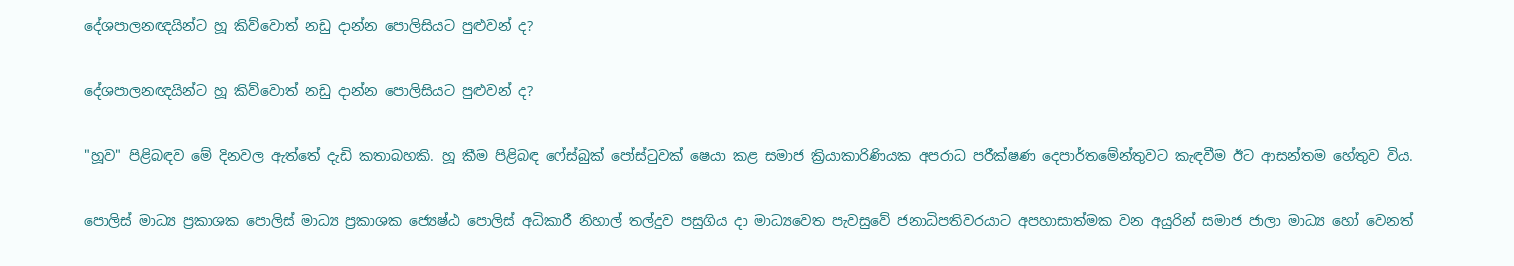දේශපාලනඥයින්ට හූ කිව්වොත් නඩු දාන්න පොලිසියට පුළුවන් ද?

දේශපාලනඥයින්ට හූ කිව්වොත් නඩු දාන්න පොලිසියට පුළුවන් ද?

"හූව" පිළිබඳව මේ දිනවල ඇත්තේ දැඩි කතාබහකි. හූ කීම පිළිබඳ ෆේස්බුක් පෝස්ටුවක් ෂෙයා කළ සමාජ ක්‍රියාකාරිණියක අපරාධ පරීක්ෂණ දෙපාර්තමේන්තුවට කැඳවීම ඊට ආසන්තම හේතුව විය.

පොලිස් මාධ්‍ය ප්‍රකාශක පොලිස් මාධ්‍ය ප්‍රකාශක ජ්‍යෙෂ්ඨ පොලිස් අධිකාරී නිහාල් තල්දුව පසුගිය දා මාධ්‍යවෙත පැවසුවේ ජනාධිපතිවරයාට අපහාසාත්මක වන අයුරින් සමාජ ජාලා මාධ්‍ය හෝ වෙනත්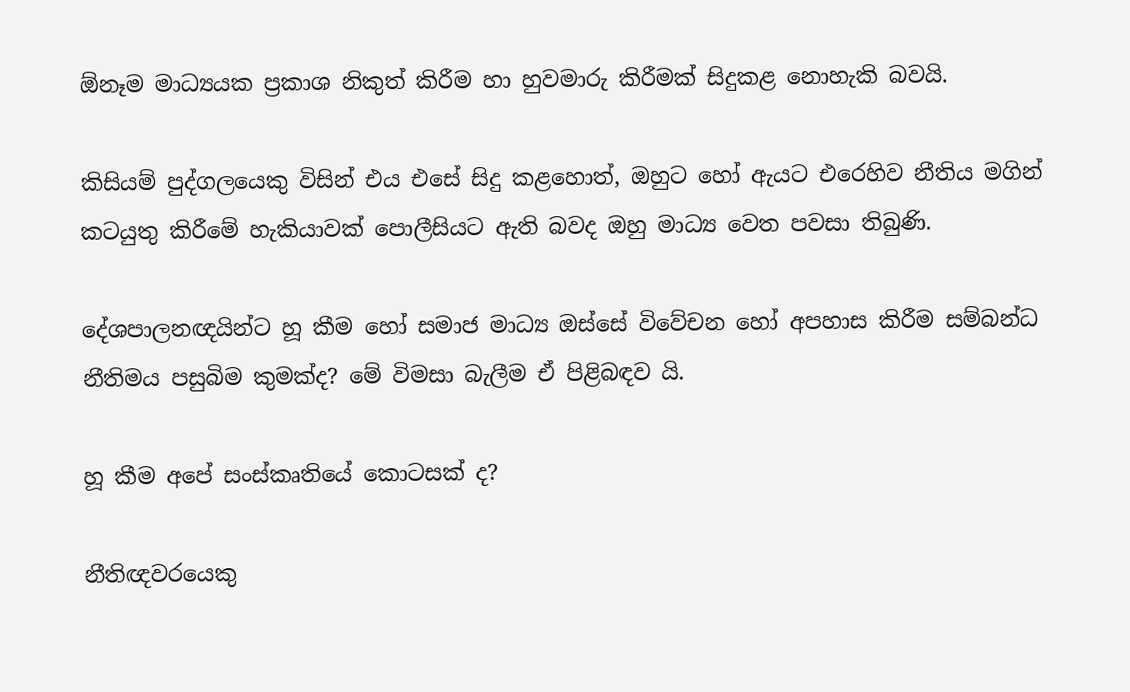ඕනෑම මාධ්‍යයක ප්‍රකාශ නිකුත් කිරීම හා හුවමාරු කිරීමක් සිදුකළ නොහැකි බවයි.

කිසියම් පුද්ගලයෙකු විසින් එය එසේ සිදු කළහොත්, ඔහුට හෝ ඇයට එරෙහිව නීතිය මගින් කටයුතු කිරීමේ හැකියාවක් පොලීසියට ඇති බවද ඔහු මාධ්‍ය වෙත පවසා තිබුණි.

දේශපාලනඥයින්ට හූ කීම හෝ සමාජ මාධ්‍ය ඔස්සේ විවේචන හෝ අපහාස කිරීම සම්බන්ධ නීතිමය පසුබිම කුමක්ද? මේ විමසා බැලීම ඒ පිළිබඳව යි.

හූ කීම අපේ සංස්කෘතියේ කොටසක් ද?

නීතිඥවරයෙකු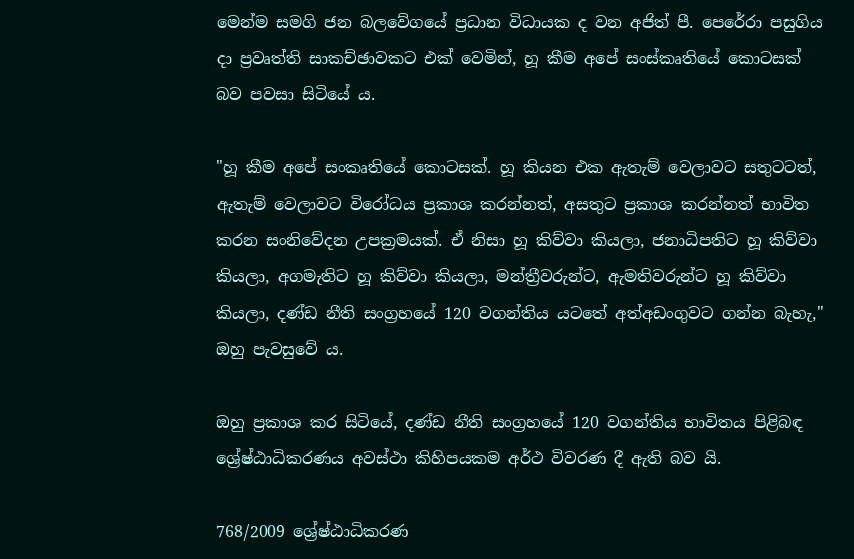මෙන්ම සමගි ජන බලවේගයේ ප්‍රධාන විධායක ද වන අජිත් පී. පෙරේරා පසුගිය දා ප්‍රවෘත්ති සාකච්ඡාවකට එක් වෙමින්, හූ කීම අපේ සංස්කෘතියේ කොටසක් බව පවසා සිටියේ ය.

"හූ කීම අපේ සංකෘතියේ කොටසක්. හූ කියන එක ඇතැම් වෙලාවට සතුටටත්, ඇතැම් වෙලාවට විරෝධය ප්‍රකාශ කරන්නත්, අසතුට ප්‍රකාශ කරන්නත් භාවිත කරන සංනිවේදන උපක්‍රමයක්. ඒ නිසා හූ කිව්වා කියලා, ජනාධිපතිට හූ කිව්වා කියලා, අගමැතිට හූ කිව්වා කියලා, මන්ත්‍රීවරුන්ට, ඇමතිවරුන්ට හූ කිව්වා කියලා, දණ්ඩ නීති සංග්‍රහයේ 120 වගන්තිය යටතේ අත්අඩංගුවට ගන්න බැහැ," ඔහු පැවසුවේ ය.

ඔහු ප්‍රකාශ කර සිටියේ, දණ්ඩ නීති සංග්‍රහයේ 120 වගන්තිය භාවිතය පිළිබඳ ශ්‍රේෂ්ඨාධිකරණය අවස්ථා කිහිපයකම අර්ථ විවරණ දී ඇති බව යි.

768/2009 ශ්‍රේෂ්ඨාධිකරණ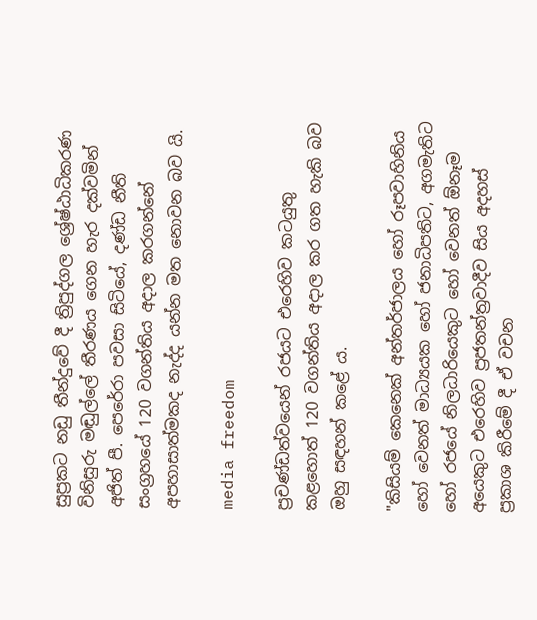සුප්‍රකට නඩු තීන්දුවේ දී ත්‍රිපුද්ගල ශ්‍රේෂ්ඨාධිකරණ විනිසුරු මඬුල්ලේ තීරණය ගෙන හැර දක්වමින් අජිත් පී. පෙරේරා පවසා සිටියේ, දණ්ඩ නීති සංග්‍රහයේ 120 වගන්තිය අදාල කරගන්නේ අපහාසාත්මකද නැද්ද යන්න මත නොවන බව යි.

media freedom

ප්‍රචණ්ඩත්වයෙන් රජයට එරෙහිව කටයුතු කළහොත් 120 වගන්තිය අදාල කර ගත හැකි බව ඔහු සඳහන් කළේ ය.

"කිසියම් කෙනෙක් අන්තර්ජාලය හෝ රූපවාහිනිය හෝ වෙනත් මාධ්‍යයක හෝ ජනාධිපතිට, අගමැතිට හෝ රජයේ නිලධාරියෙකුට හෝ වෙනත් ඕනෑම අයෙකුට එරෙහිව ප්‍රජතන්ත්‍රවාදීව සිය අදහස් ප්‍රකාශ කිරීමේ දී ඒ වචන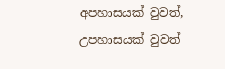අපහාසයක් වුවත්, උපහාසයක් වුවත්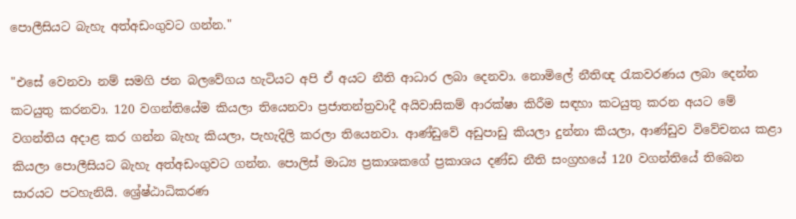පොලීසියට බැහැ අත්අඩංගුවට ගන්න."

"එසේ වෙනවා නම් සමගි ජන බලවේගය හැටියට අපි ඒ අයට නීති ආධාර ලබා දෙනවා. නොමිලේ නීතිඥ රැකවරණය ලබා දෙන්න කටයුතු කරනවා. 120 වගන්තියේම කියලා තියෙනවා ප්‍රජාතන්ත්‍රවාදී අයිවාසිකම් ආරක්ෂා කිරීම සඳහා කටයුතු කරන අයට මේ වගන්තිය අදාළ කර ගන්න බැහැ කියලා, පැහැදිලි කරලා තියෙනවා. ආණ්ඩුවේ අඩුපාඩු කියලා දුන්නා කියලා, ආණ්ඩුව විවේචනය කළා කියලා පොලීසියට බැහැ අත්අඩංගුවට ගන්න. පොලිස් මාධ්‍ය ප්‍රකාශකගේ ප්‍රකාශය දණ්ඩ නීති සංග්‍රහයේ 120 වගන්තියේ තිබෙන සාරයට පටහැනියි. ශ්‍රේෂ්ඨාධිකරණ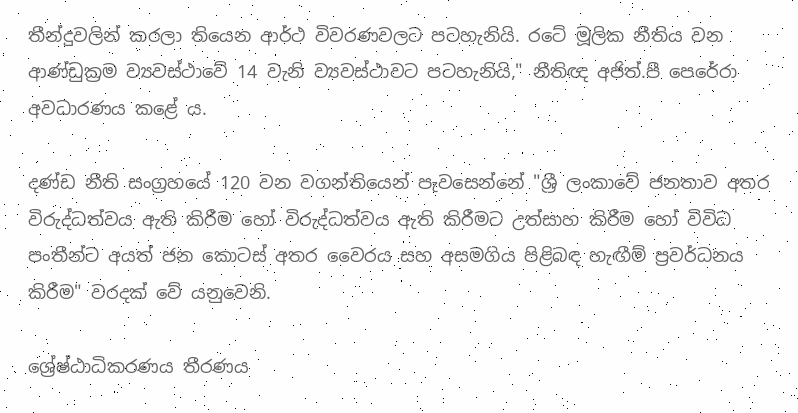තීන්දුවලින් කරලා තියෙන ආර්ථ විවරණවලට පටහැනියි. රටේ මූලික නීතිය වන ආණ්ඩුක්‍රම ව්‍යවස්ථාවේ 14 වැනි ව්‍යවස්ථාවට පටහැනියි," නීතිඥ අජිත්.පී පෙරේරා අවධාරණය කළේ ය.

දණ්ඩ නීති සංග්‍රහයේ 120 වන වගන්තියෙන් පැවසෙන්නේ "ශ්‍රී ලංකාවේ ජනතාව අතර විරුද්ධත්වය ඇති කිරීම හෝ විරුද්ධත්වය ඇති කිරීමට උත්සාහ කිරීම හෝ විවිධ පංතීන්ට අයත් ජන කොටස් අතර වෛරය සහ අසමගිය පිළිබඳ හැඟීම් ප්‍රවර්ධනය කිරීම" වරදක් වේ යනුවෙනි.

ශ්‍රේෂ්ඨාධිකරණය තීරණය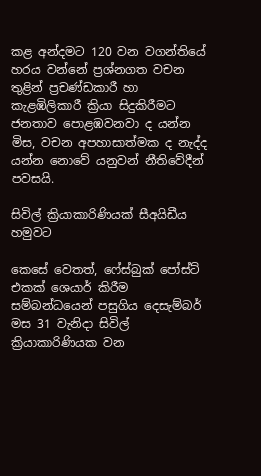කළ අන්දමට 120 වන වගන්තියේ හරය වන්නේ ප්‍රශ්නගත වචන තුළින් ප්‍රචණ්ඩකාරී හා කැළඹිලිකාරී ක්‍රියා සිදුකිරීමට ජනතාව පොළඹවනවා ද යන්න මිස, වචන අපහාසාත්මක ද නැද්ද යන්න නොවේ යනුවන් නීතිවේදීන් පවසයි.

සිවිල් ක්‍රියාකාරිණියක් සීඅයිඩීය හමුවට

කෙසේ වෙතත්, ෆේස්බුක් පෝස්ට් එකක් ශෙයාර් කිරීම සම්බන්ධයෙන් පසුගිය දෙසැම්බර් මස 31 වැනිදා සිවිල් ක්‍රියාකාරිණියක වන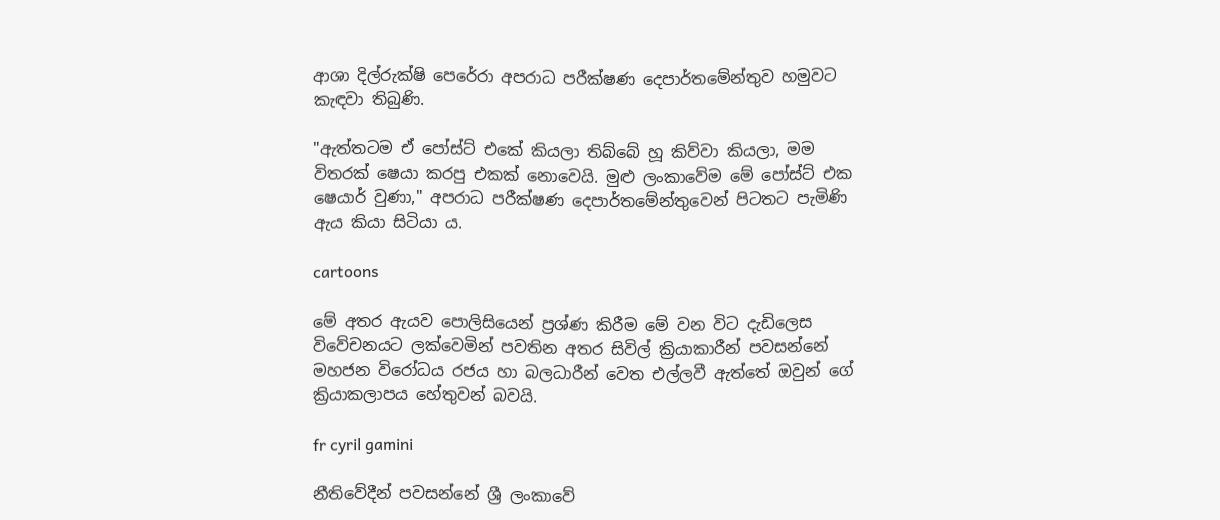ආශා දිල්රුක්ෂි පෙරේරා අපරාධ පරීක්ෂණ දෙපාර්තමේන්තුව හමුවට කැඳවා තිබුණි.

"ඇත්තටම ඒ පෝස්ට් එකේ කියලා තිබ්බේ හූ කිව්වා කියලා, මම විතරක් ෂෙයා කරපු එකක් නොවෙයි. මුළු ලංකාවේම මේ පෝස්ට් එක ෂෙයාර් වුණා," අපරාධ පරීක්ෂණ දෙපාර්තමේන්තුවෙන් පිටතට පැමිණි ඇය කියා සිටියා ය.

cartoons

මේ අතර ඇයව පොලිසියෙන් ප්‍රශ්ණ කිරීම මේ වන විට දැඩිලෙස විවේචනයට ලක්වෙමින් පවතින අතර සිවිල් ක්‍රියාකාරීන් පවසන්නේ මහජන විරෝධය රජය හා බලධාරීන් වෙත එල්ලවී ඇත්තේ ඔවුන් ගේ ක්‍රියාකලාපය හේතුවන් බවයි.

fr cyril gamini

නීතිවේදීන් පවසන්නේ ශ්‍රී ලංකාවේ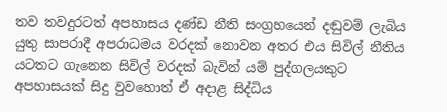තව තවදුරටත් අපහාසය දණ්ඩ නීති සංග්‍රහයෙන් දඬුවම් ලැබිය යුතු සාපරාදී අපරාධමය වරදක් නොවන අතර එය සිවිල් නීතිය යටතට ගැනෙන සිවිල් වරදක් බැවින් යම් පුද්ගලයකුට අපහාසයක් සිදු වුවහොත් ඒ අදාළ සිද්ධිය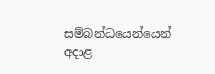සම්බන්ධයෙන්යෙන් අදාළ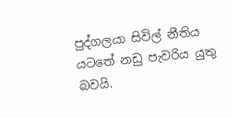පුද්ගලයා සිවිල් නීතිය යටතේ නඩු පැවරිය යුතු බවයි.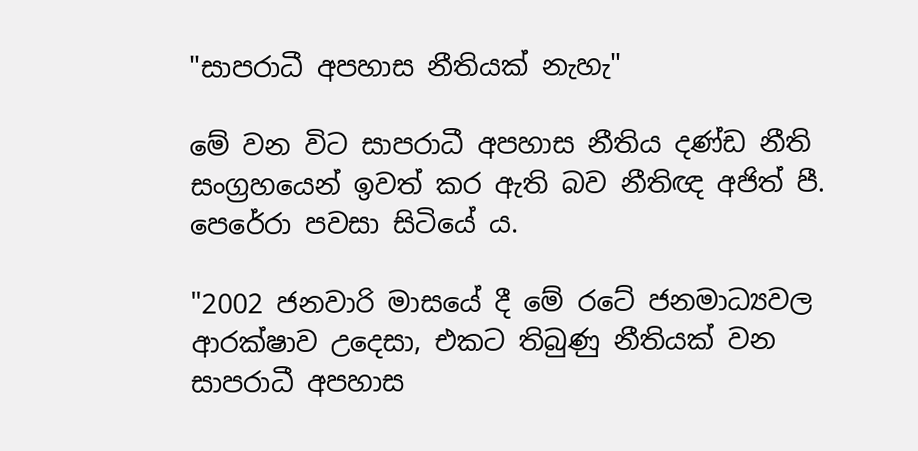"සාපරාධී අපහාස නීතියක් නැහැ"

මේ වන විට සාපරාධී අපහාස නීතිය දණ්ඩ නීති සංග්‍රහයෙන් ඉවත් කර ඇති බව නීතිඥ අජිත් පී. පෙරේරා පවසා සිටියේ ය.

"2002 ජනවාරි මාසයේ දී මේ රටේ ජනමාධ්‍යවල ආරක්ෂාව උදෙසා, එකට තිබුණු නීතියක් වන සාපරාධී අපහාස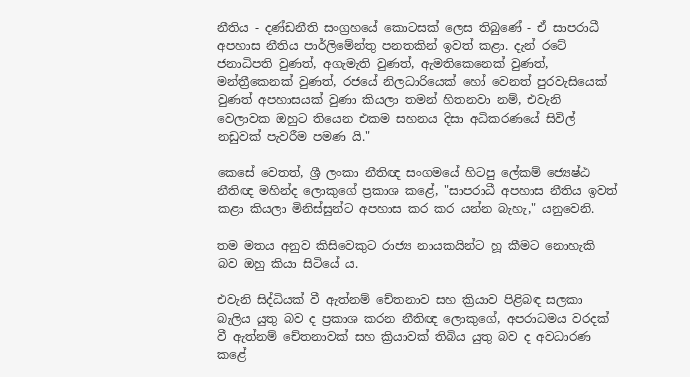නීතිය - දණ්ඩනීති සංග්‍රහයේ කොටසක් ලෙස තිබුණේ - ඒ සාපරාධී අපහාස නීතිය පාර්ලිමේන්තු පනතකින් ඉවත් කළා. දැන් රටේ ජනාධිපති වුණත්, අගැමැති වුණත්, ඇමතිකෙනෙක් වුණත්, මන්ත්‍රීකෙනක් වුණත්, රජයේ නිලධාරියෙක් හෝ වෙනත් පුරවැසියෙක් වුණත් අපහාසයක් වුණා කියලා තමන් හිතනවා නම්, එවැනි වෙලාවක ඔහුට තියෙන එකම සහනය දිසා අධිකරණයේ සිවිල් නඩුවක් පැවරීම පමණ යි."

කෙසේ වෙතත්, ශ්‍රී ලංකා නීතිඥ සංගමයේ හිටපු ලේකම් ජ්‍යෙෂ්ඨ නීතිඥ මහින්ද ලොකුගේ ප්‍රකාශ කළේ, "සාපරාධී අපහාස නීතිය ඉවත් කළා කියලා මිනිස්සුන්ට අපහාස කර කර යන්න බැහැ," යනුවෙනි.

තම මතය අනුව කිසිවෙකුට රාජ්‍ය නායකයින්ට හූ කීමට නොහැකි බව ඔහු කියා සිටියේ ය.

එවැනි සිද්ධියක් වී ඇත්නම් චේතනාව සහ ක්‍රියාව පිළිබඳ සලකා බැලිය යුතු බව ද ප්‍රකාශ කරන නීතිඥ ලොකුගේ, අපරාධමය වරදක් වී ඇත්නම් චේතනාවක් සහ ක්‍රියාවක් තිබිය යුතු බව ද අවධාරණ කළේ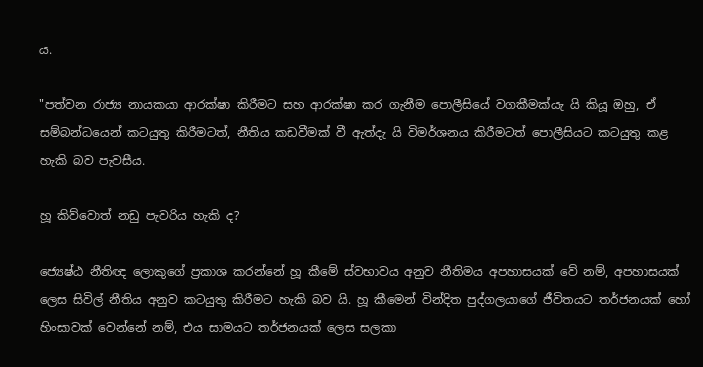ය.

"පත්වන රාජ්‍ය නායකයා ආරක්ෂා කිරීමට සහ ආරක්ෂා කර ගැනීම පොලීසියේ වගකීමක්යැ යි කියූ ඔහු, ඒ සම්බන්ධයෙන් කටයුතු කිරීමටත්, නීතිය කඩවීමක් වී ඇත්දැ යි විමර්ශනය කිරීමටත් පොලීසියට කටයුතු කළ හැකි බව පැවසීය.

හූ කිව්වොත් නඩු පැවරිය හැකි ද?

ජ්‍යෙෂ්ඨ නීතිඥ ලොකුගේ ප්‍රකාශ කරන්නේ හූ කීමේ ස්වභාවය අනුව නීතිමය අපහාසයක් වේ නම්, අපහාසයක් ලෙස සිවිල් නීතිය අනුව කටයුතු කිරීමට හැකි බව යි. හූ කීමෙන් වින්දිත පුද්ගලයාගේ ජීවිතයට තර්ජනයක් හෝ හිංසාවක් වෙන්නේ නම්, එය සාමයට තර්ජනයක් ලෙස සලකා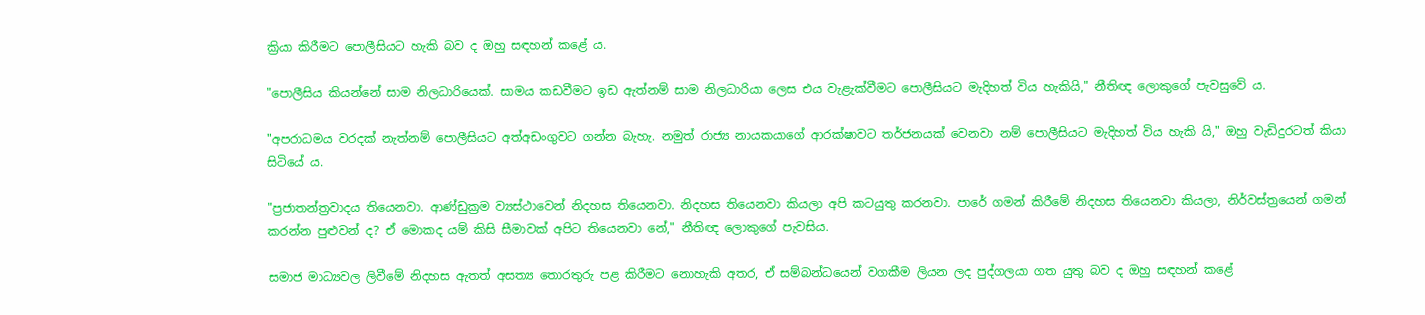ක්‍රියා කිරීමට පොලීසියට හැකි බව ද ඔහු සඳහන් කළේ ය.

"පොලීසිය කියන්නේ සාම නිලධාරියෙක්. සාමය කඩවීමට ඉඩ ඇත්නම් සාම නිලධාරියා ලෙස එය වැළැක්වීමට පොලීසියට මැදිහත් විය හැකියි," නීතිඥ ලොකුගේ පැවසුවේ ය.

"අපරාධමය වරදක් නැත්නම් පොලීසියට අත්අඩංගුවට ගන්න බැහැ. නමුත් රාජ්‍ය නායකයාගේ ආරක්ෂාවට තර්ජනයක් වෙනවා නම් පොලීසියට මැදිහත් විය හැකි යි," ඔහු වැඩිදුරටත් කියා සිටියේ ය.

"ප්‍රජාතන්ත්‍රවාදය තියෙනවා. ආණ්ඩුක්‍රම ව්‍යස්ථාවෙන් නිදහස තියෙනවා. නිදහස තියෙනවා කියලා අපි කටයුතු කරනවා. පාරේ ගමන් කිරීමේ නිදහස තියෙනවා කියලා, නිර්වස්ත්‍රයෙන් ගමන් කරන්න පුළුවන් ද? ඒ මොකද යම් කිසි සීමාවක් අපිට තියෙනවා නේ," නීතිඥ ලොකුගේ පැවසිය.

සමාජ මාධ්‍යවල ලිවීමේ නිදහස ඇතත් අසත්‍ය තොරතුරු පළ කිරීමට නොහැකි අතර, ඒ සම්බන්ධයෙන් වගකීම ලියන ලද පුද්ගලයා ගත යුතු බව ද ඔහු සඳහන් කළේ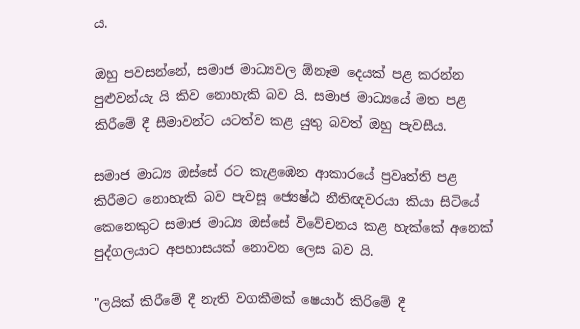ය.

ඔහු පවසන්නේ, සමාජ මාධ්‍යවල ඕනෑම දෙයක් පළ කරන්න පුළුවන්යැ යි කිව නොහැකි බව යි. සමාජ මාධ්‍යයේ මත පළ කිරීමේ දී සීමාවන්ට යටත්ව කළ යුතු බවත් ඔහු පැවසීය.

සමාජ මාධ්‍ය ඔස්සේ රට කැළඹෙන ආකාරයේ ප්‍රවෘත්ති පළ කිරීමට නොහැකි බව පැවසූ ජ්‍යෙෂ්ඨ නීතිඥවරයා කියා සිටියේ කෙනෙකුට සමාජ මාධ්‍ය ඔස්සේ විවේචනය කළ හැක්කේ අනෙක් පුද්ගලයාට අපහාසයක් නොවන ලෙස බව යි.

"ලයික් කිරීමේ දී නැති වගකීමක් ෂෙයාර් කිරිමේ දී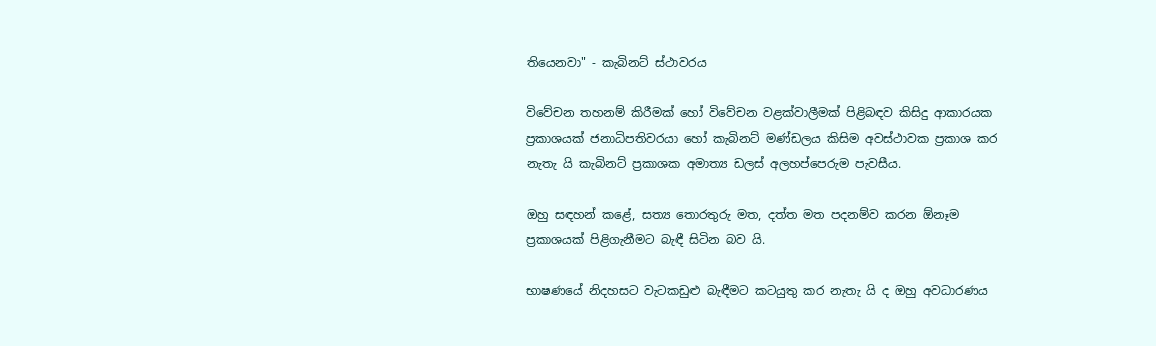තියෙනවා" - කැබිනට් ස්ථාවරය

විවේචන තහනම් කිරීමක් හෝ විවේචන වළක්වාලීමක් පිළිබඳව කිසිදු ආකාරයක ප්‍රකාශයක් ජනාධිපතිවරයා හෝ කැබිනට් මණ්ඩලය කිසිම අවස්ථාවක ප්‍රකාශ කර නැතැ යි කැබිනට් ප්‍රකාශක අමාත්‍ය ඩලස් අලහප්පෙරුම පැවසීය.

ඔහු සඳහන් කළේ, සත්‍ය තොරතුරු මත, දත්ත මත පදනම්ව කරන ඕනෑම ප්‍රකාශයක් පිළිගැනීමට බැඳී සිටින බව යි.

භාෂණයේ නිදහසට වැටකඩුළු බැඳීමට කටයුතු කර නැතැ යි ද ඔහු අවධාරණය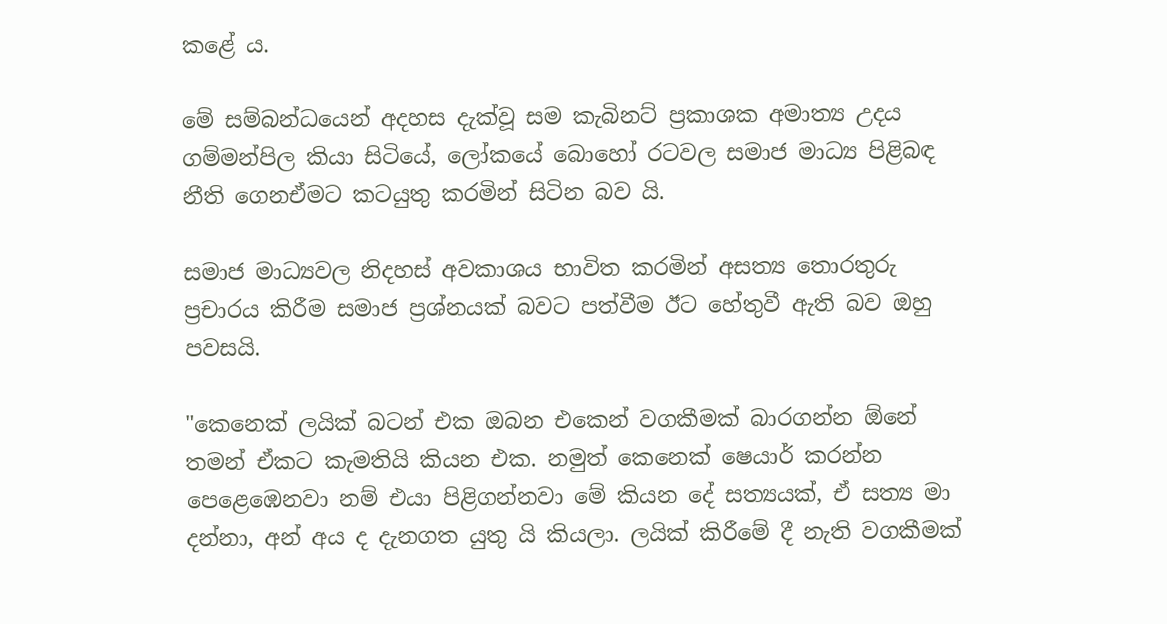කළේ ය.

මේ සම්බන්ධයෙන් අදහස දැක්වූ සම කැබිනට් ප්‍රකාශක අමාත්‍ය උදය ගම්මන්පිල කියා සිටියේ, ලෝකයේ බොහෝ රටවල සමාජ මාධ්‍ය පිළිබඳ නීති ගෙනඒමට කටයුතු කරමින් සිටින බව යි.

සමාජ මාධ්‍යවල නිදහස් අවකාශය භාවිත කරමින් අසත්‍ය තොරතුරු ප්‍රචාරය කිරීම සමාජ ප්‍රශ්නයක් බවට පත්වීම ඊට හේතුවී ඇති බව ඔහු පවසයි.

"කෙනෙක් ලයික් බටන් එක ඔබන එකෙන් වගකීමක් බාරගන්න ඕනේ තමන් ඒකට කැමතියි කියන එක. නමුත් කෙනෙක් ෂෙයාර් කරන්න පෙළෙඹෙනවා නම් එයා පිළිගන්නවා මේ කියන දේ සත්‍යයක්, ඒ සත්‍ය මා දන්නා, අන් අය ද දැනගත යුතු යි කියලා. ලයික් කිරීමේ දී නැති වගකීමක්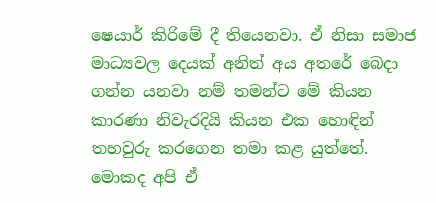ෂෙයාර් කිරිමේ දී තියෙනවා. ඒ නිසා සමාජ මාධ්‍යවල දෙයක් අනිත් අය අතරේ බෙදා ගන්න යනවා නම් තමන්ට මේ කියන කාරණා නිවැරදියි කියන එක හොඳින් තහවුරු කරගෙන තමා කළ යුත්තේ. මොකද අපි ඒ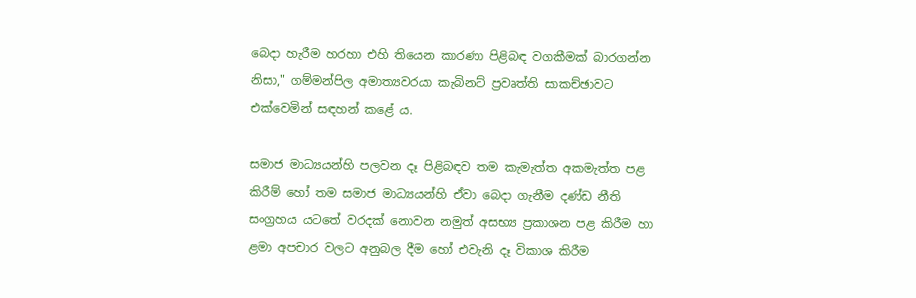බෙදා හැරීම හරහා එහි තියෙන කාරණා පිළිබඳ වගකීමක් බාරගන්න නිසා," ගම්මන්පිල අමාත්‍යවරයා කැබිනට් ප්‍රවෘත්ති සාකච්ඡාවට එක්වෙමින් සඳහන් කළේ ය.

සමාජ මාධ්‍යයන්හි පලවන දෑ පිළිබඳව තම කැමැත්ත අකමැත්ත පළ කිරීම් හෝ තම සමාජ මාධ්‍යයන්හි ඒවා බෙදා ගැනීම දණ්ඩ නීති සංග්‍රහය යටතේ වරදක් නොවන නමුත් අසභ්‍ය ප්‍රකාශන පළ කිරීම හා ළමා අපචාර වලට අනුබල දීම හෝ එවැනි දෑ විකාශ කිරීම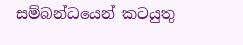සම්බන්ධයෙන් කටයුතු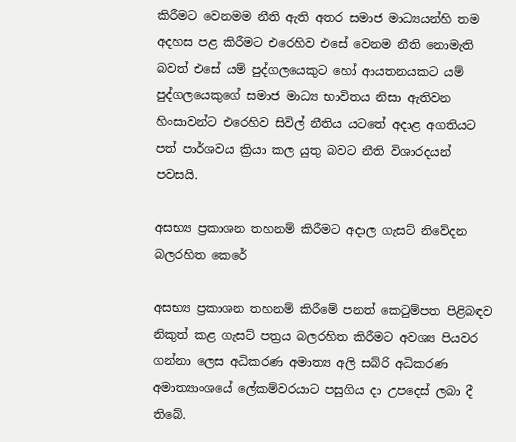කිරීමට වෙනමම නීති ඇති අතර සමාජ මාධ්‍යයන්හි තම අදහස පළ කිරීමට එරෙහිව එසේ වෙනම නීති නොමැති බවත් එසේ යම් පුද්ගලයෙකුට හෝ ආයතනයකට යම් පුද්ගලයෙකුගේ සමාජ මාධ්‍ය භාවිතය නිසා ඇතිවන හිංසාවන්ට එරෙහිව සිවිල් නීතිය යටතේ අදාළ අගතියට පත් පාර්ශවය ක්‍රියා කල යුතු බවට නීති විශාරදයන් පවසයි.

අසභ්‍ය ප්‍රකාශන තහනම් කිරීමට අදාල ගැසට් නිවේදන බලරහිත කෙරේ

අසභ්‍ය ප්‍රකාශන තහනම් කිරීමේ පනත් කෙටුම්පත පිළිබඳව නිකුත් කළ ගැසට් පත්‍රය බලරහිත කිරීමට අවශ්‍ය පියවර ගන්නා ලෙස අධිකරණ අමාත්‍ය අලි සබ්රි අධිකරණ අමාත්‍යාංශයේ ලේකම්වරයාට පසුගිය දා උපදෙස් ලබා දී තිබේ.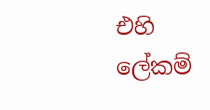එහි ලේකම්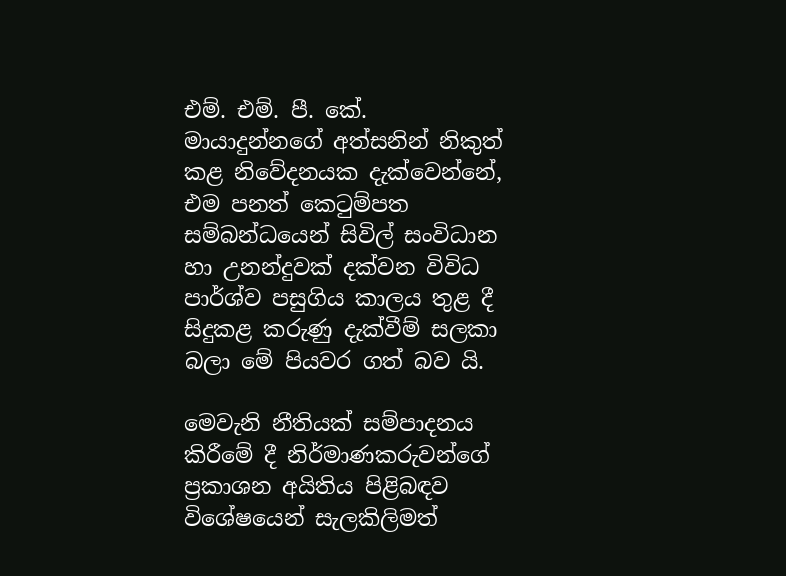එම්. එම්. පී. කේ. මායාදුන්නගේ අත්සනින් නිකුත් කළ නිවේදනයක දැක්වෙන්නේ, එම පනත් කෙටුම්පත සම්බන්ධයෙන් සිවිල් සංවිධාන හා උනන්දුවක් දක්වන විවිධ පාර්ශ්ව පසුගිය කාලය තුළ දී සිදුකළ කරුණු දැක්වීම් සලකා බලා මේ පියවර ගත් බව යි.

මෙවැනි නීතියක් සම්පාදනය කිරීමේ දී නිර්මාණකරුවන්ගේ ප්‍රකාශන අයිතිය පිළිබඳව විශේෂයෙන් සැලකිලිමත්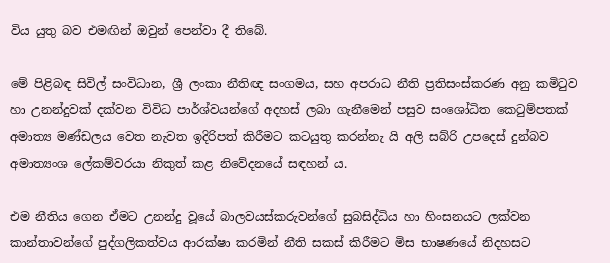විය යුතු බව එමඟින් ඔවුන් පෙන්වා දී තිබේ.

මේ පිළිබඳ සිවිල් සංවිධාන, ශ්‍රී ලංකා නීතිඥ සංගමය, සහ අපරාධ නීති ප්‍රතිසංස්කරණ අනු කමිටුව හා උනන්දුවක් දක්වන විවිධ පාර්ශ්වයන්ගේ අදහස් ලබා ගැනීමෙන් පසුව සංශෝධිත කෙටුම්පතක් අමාත්‍ය මණ්ඩලය වෙත නැවත ඉදිරිපත් කිරීමට කටයුතු කරන්නැ යි අලි සබ්රි උපදෙස් දුන්බව අමාත්‍යංශ ලේකම්වරයා නිකුත් කළ නිවේදනයේ සඳහන් ය.

එම නීතිය ගෙන ඒමට උනන්දු වූයේ බාලවයස්කරුවන්ගේ සුබසිද්ධිය හා හිංසනයට ලක්වන කාන්තාවන්ගේ පුද්ගලිකත්වය ආරක්ෂා කරමින් නීති සකස් කිරීමට මිස භාෂණයේ නිදහසට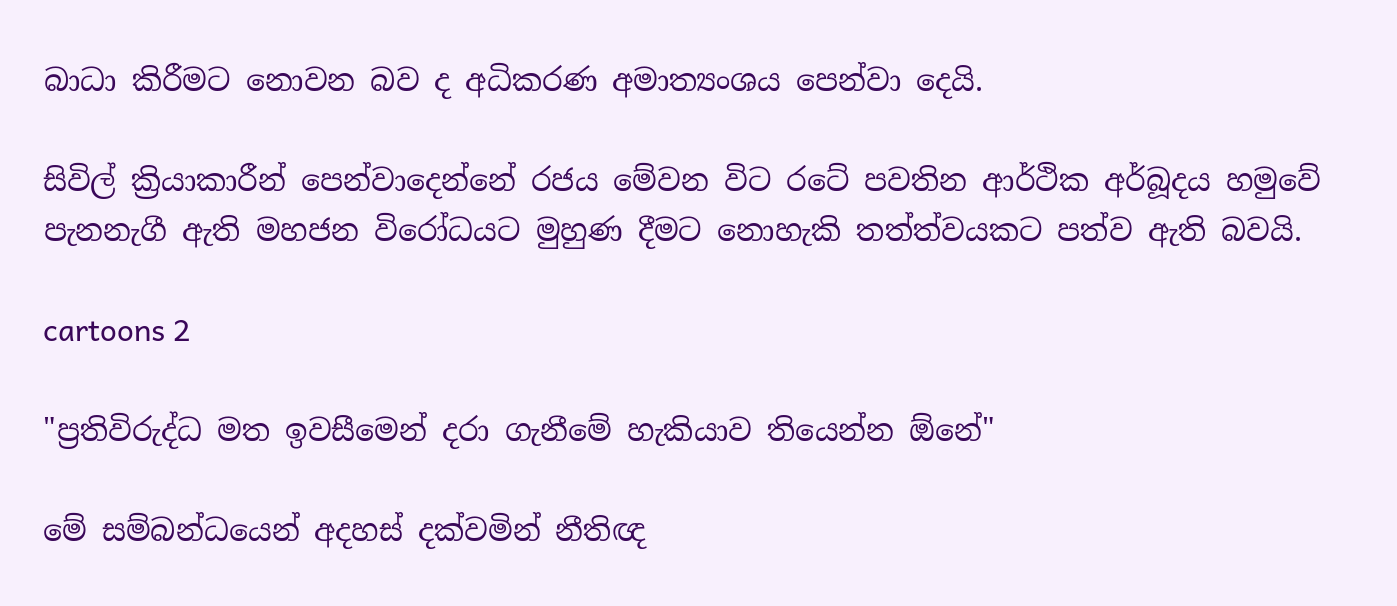බාධා කිරීමට නොවන බව ද අධිකරණ අමාත්‍යංශය පෙන්වා දෙයි.

සිවිල් ක්‍රියාකාරීන් පෙන්වාදෙන්නේ රජය මේවන විට රටේ පවතින ආර්ථික අර්බූදය හමුවේ පැනනැගී ඇති මහජන විරෝධයට මුහුණ දීමට නොහැකි තත්ත්වයකට පත්ව ඇති බවයි.

cartoons 2

"ප්‍රතිවිරුද්ධ මත ඉවසීමෙන් දරා ගැනීමේ හැකියාව තියෙන්න ඕනේ"

මේ සම්බන්ධයෙන් අදහස් දක්වමින් නීතිඥ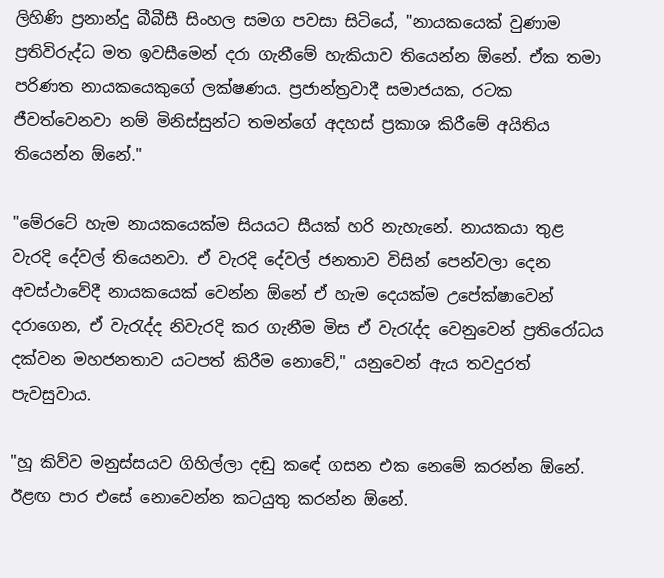ලිහිණි ප්‍රනාන්දු බීබීසී සිංහල සමග පවසා සිටියේ, "නායකයෙක් වුණාම ප්‍රතිවිරුද්ධ මත ඉවසීමෙන් දරා ගැනීමේ හැකියාව තියෙන්න ඕනේ. ඒක තමා පරිණත නායකයෙකුගේ ලක්ෂණය. ප්‍රජාන්ත්‍රවාදී සමාජයක, රටක ජීවත්වෙනවා නම් මිනිස්සුන්ට තමන්ගේ අදහස් ප්‍රකාශ කිරීමේ අයිතිය තියෙන්න ඕනේ."

"මේරටේ හැම නායකයෙක්ම සියයට සීයක් හරි නැහැනේ. නායකයා තුළ වැරදි දේවල් තියෙනවා. ඒ වැරදි දේවල් ජනතාව විසින් පෙන්වලා දෙන අවස්ථාවේදී නායකයෙක් වෙන්න ඕනේ ඒ හැම දෙයක්ම උපේක්ෂාවෙන් දරාගෙන, ඒ වැරැද්ද නිවැරදි කර ගැනීම මිස ඒ වැරැද්ද වෙනුවෙන් ප්‍රතිරෝධය දක්වන මහජනතාව යටපත් කිරීම නොවේ," යනුවෙන් ඇය තවදුරත් පැවසුවාය.

"හූ කිව්ව මනුස්සයව ගිහිල්ලා දඬු කඳේ ගසන එක නෙමේ කරන්න ඕනේ. ඊළඟ පාර එසේ නොවෙන්න කටයුතු කරන්න ඕනේ.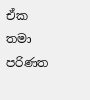ඒක තමා පරිණත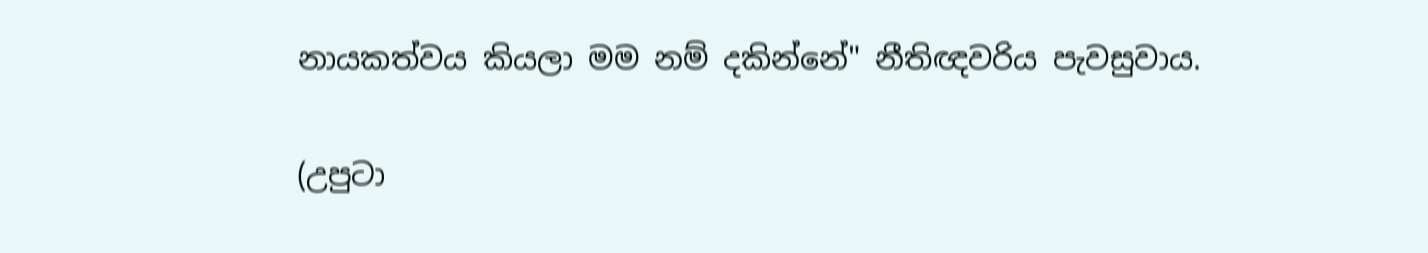නායකත්වය කියලා මම නම් දකින්නේ" නීතිඥවරිය පැවසුවාය.

(උපුටා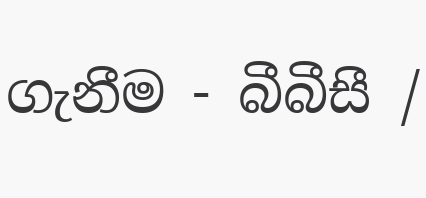ගැනීම - බීබීසී /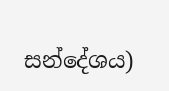සන්දේශය)